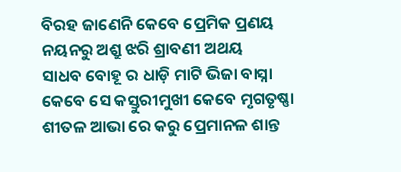ବିରହ ଜାଣେନି କେବେ ପ୍ରେମିକ ପ୍ରଣୟ
ନୟନରୁ ଅଶ୍ରୁ ଝରି ଶ୍ରାବଣୀ ଅଥୟ
ସାଧବ ବୋହୂ ର ଧାଡ଼ି ମାଟି ଭିଜା ବାସ୍ନା
କେବେ ସେ କସ୍ତୁରୀମୁଖୀ କେବେ ମୃଗତୃଷ୍ଣା
ଶୀତଳ ଆଭା ରେ କରୁ ପ୍ରେମାନଳ ଶାନ୍ତ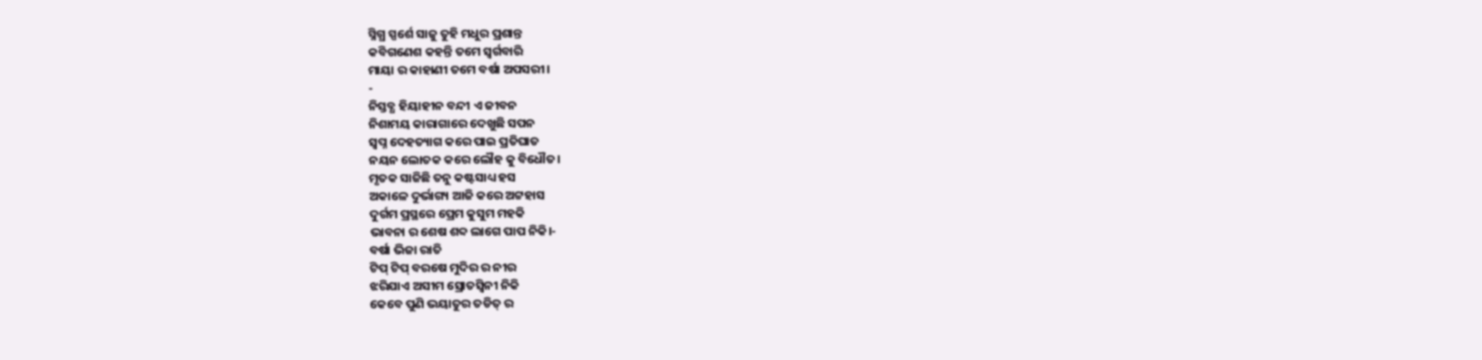ସ୍ନିଗ୍ଧ ସ୍ପର୍ଶେ ସାଜୁ ତୁହି ମଧୁର ପ୍ରଶାନ୍ତ
କବିଗଣେଶ କହନ୍ତି ତମେ ସ୍ୱର୍ଗବାରି
ମାୟା ର କାହାଣୀ ତମେ ବର୍ଷା ଅପସରୀ।
-
ନିସ୍ତବ୍ଧ ହିୟାହୀନ ବନ୍ଦୀ ଏ ଜୀବନ
ନିଶାମୟ କାରାଗାରେ ଦେଖୁଛି ସପନ
ସ୍ୱପ୍ନ ଦେହତ୍ୟାଗ କରେ ପାଇ ପ୍ରତିଘାତ
ନୟନ ଲୋତକ କରେ ଲୌହ କୁ ବିଧୌତ।
ମୃତକ ସାଜିଛି ତନୁ କଷ୍ଟସାଧ୍ୟ ହସ
ଅକାଳେ ଦୁର୍ଭାଗ୍ୟ ଆଜି କରେ ଅଟ୍ଟହାସ
ଦୁର୍ଗମ ପ୍ରସ୍ଥରେ ପ୍ରେମ କୁସୁମ ମହକି
ଭାବନା ର ଶେଷ ଶବ୍ଦ ଲାଗେ ପାପ ନିକି।-
ବର୍ଷା ଭିଜା ରାତି
ଟିପ୍ ଟିପ୍ ବରଷେ ମୁଦିର ର ନୀର
ଝରିଯାଏ ଅସୀମ ସ୍ରୋତସ୍ଵିନୀ ନିକି
କେବେ ପୁଣି ଭୟାତୁର ତଡିତ୍ ର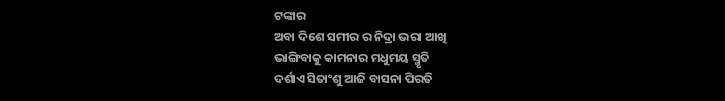ଟଙ୍କାର
ଅବା ଦିଶେ ସମୀର ର ନିଦ୍ରା ଭରା ଆଖି
ଭାଙ୍ଗିବାକୁ କାମନାର ମଧୁମୟ ସ୍ମୃତି
ଦର୍ଶାଏ ସିତାଂଶୁ ଆଜି ବାସନା ପିରତି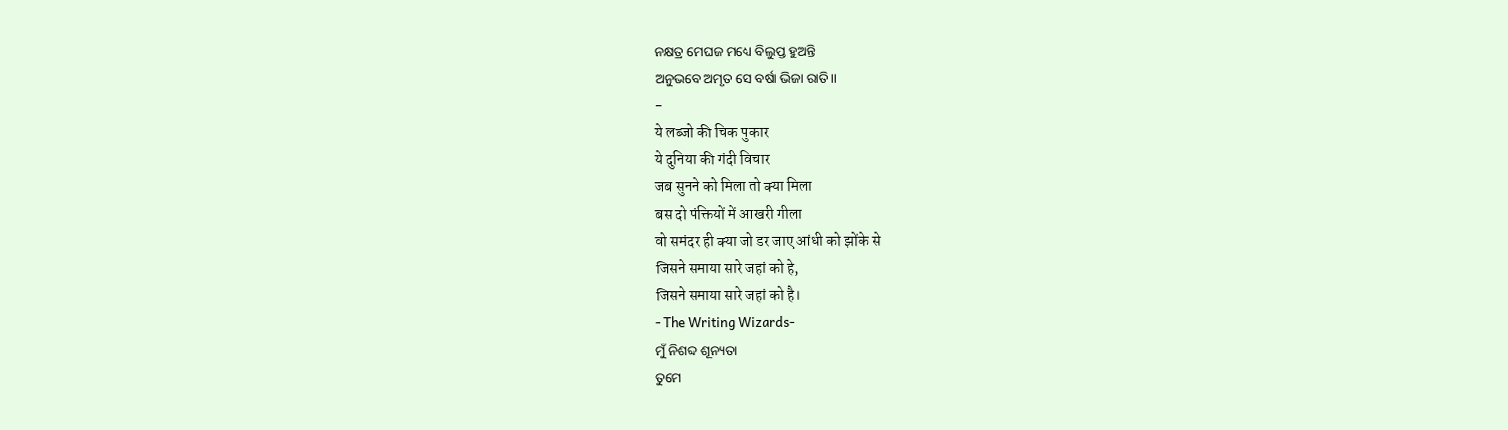ନକ୍ଷତ୍ର ମେଘଜ ମଧ୍ୟେ ବିଲୁପ୍ତ ହୁଅନ୍ତି
ଅନୁଭବେ ଅମୃତ ସେ ବର୍ଷା ଭିଜା ରାତି।।
-
ये लब्जो की चिक पुकार
ये दुनिया की गंदी विचार
जब सुनने को मिला तो क्या मिला
बस दो पंक्तियों में आखरी गीला
वो समंदर ही क्या जो डर जाए आंधी को झोंके से
जिसने समाया सारे जहां को हे,
जिसने समाया सारे जहां को है।
- The Writing Wizards-
ମୁଁ ନିଶବ୍ଦ ଶୂନ୍ୟତା
ତୁମେ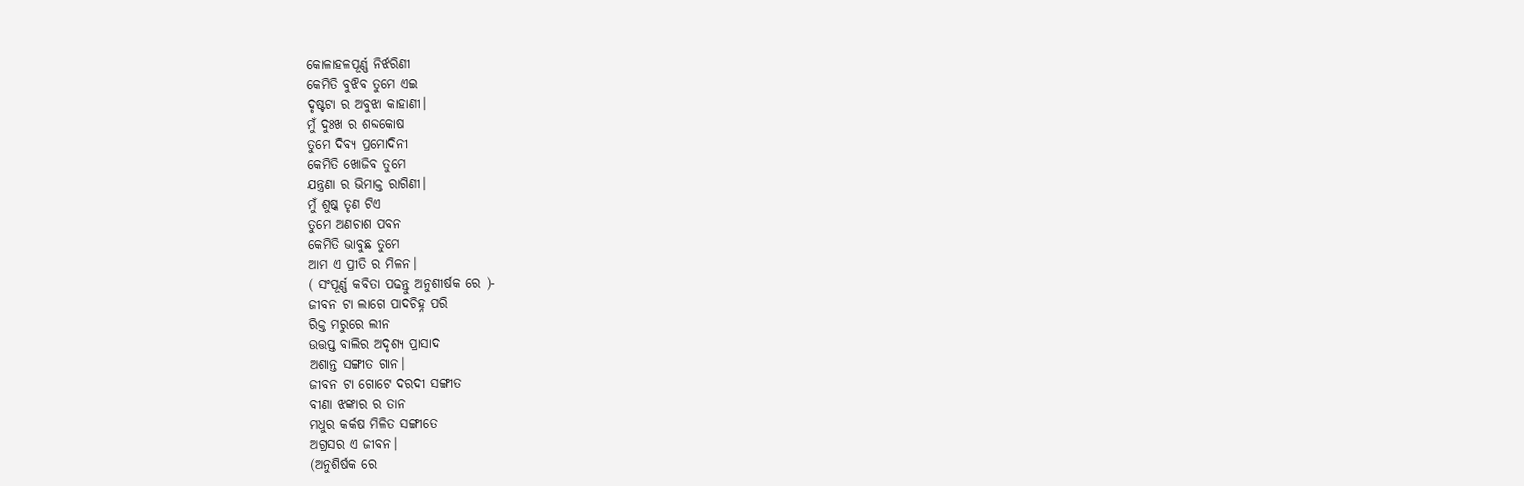କୋଳାହଳପୂର୍ଣ୍ଣ ନିର୍ଝରିଣୀ
କେମିତି ବୁଝିବ ତୁମେ ଏଇ
ଦୃଷ୍ଟଟା ର ଅବୁଝା କାହାଣୀ।
ମୁଁ ଦୁଃଖ ର ଶବ୍ଦକୋଷ
ତୁମେ ଦିବ୍ୟ ପ୍ରମୋଦିନୀ
କେମିତି ଖୋଜିବ ତୁମେ
ଯନ୍ତ୍ରଣା ର ଭିମାକ୍ତ ରାଗିଣୀ।
ମୁଁ ଶୁଷ୍କ ତୃଣ ଟିଏ
ତୁମେ ଅଣଚାଶ ପବନ
କେମିତି ଭାବୁଛ ତୁମେ
ଆମ ଏ ପ୍ରୀତି ର ମିଳନ।
( ସଂପୂର୍ଣ୍ଣ କବିତା ପଢନ୍ତୁ ଅନୁଶୀର୍ଷକ ରେ )-
ଜୀବନ ଟା ଲାଗେ ପାଦଚିହ୍ନ ପରି
ରିକ୍ତ ମରୁରେ ଲୀନ
ଉତ୍ତପ୍ତ ବାଲିର ଅଦୃଶ୍ୟ ପ୍ରାସାଦ
ଅଶାନ୍ତ ସଙ୍ଗୀତ ଗାନ।
ଜୀବନ ଟା ଗୋଟେ ଦରଦୀ ସଙ୍ଗୀତ
ବୀଣା ଝଙ୍କାର ର ତାନ
ମଧୁର କର୍କଷ ମିଳିତ ସଙ୍ଗୀତେ
ଅଗ୍ରସର ଏ ଜୀବନ।
(ଅନୁଶିର୍ଷକ ରେ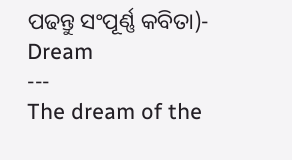ପଢନ୍ତୁ ସଂପୂର୍ଣ୍ଣ କବିତା)-
Dream
---
The dream of the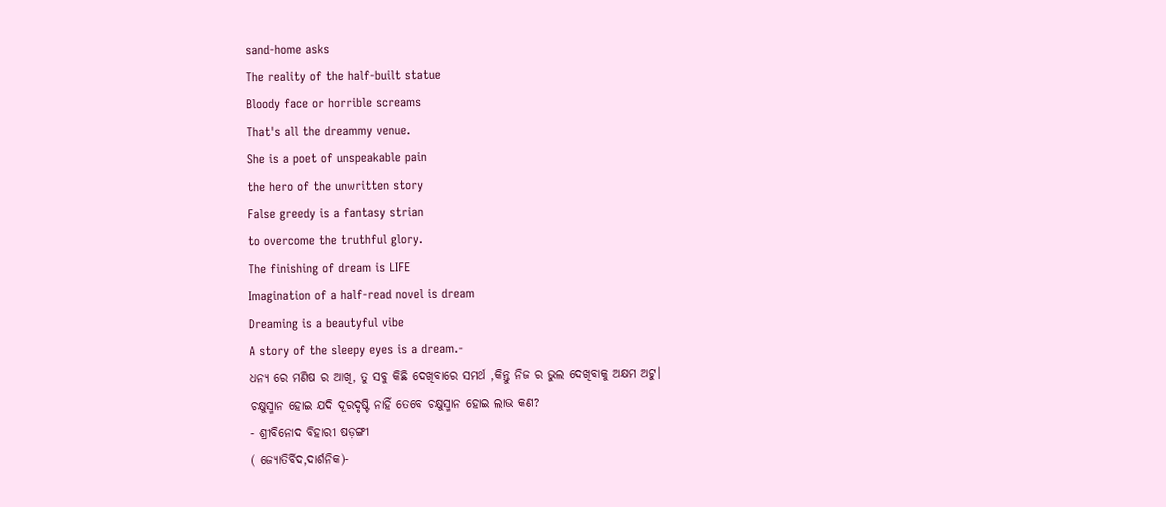sand-home asks
The reality of the half-built statue
Bloody face or horrible screams
That's all the dreammy venue.
She is a poet of unspeakable pain
the hero of the unwritten story
False greedy is a fantasy strian
to overcome the truthful glory.
The finishing of dream is LIFE
Imagination of a half-read novel is dream
Dreaming is a beautyful vibe
A story of the sleepy eyes is a dream.-
ଧନ୍ୟ ରେ ମଣିଷ ର ଆଖି, ତୁ ସବୁ କିଛି ଦେଖିବାରେ ସମର୍ଥ ,କିନ୍ତୁ ନିଜ ର ଭୁଲ ଦେଖିବାକୁ ଅକ୍ଷମ ଅଟୁ।
ଚକ୍ଷୁସ୍ମାନ ହୋଇ ଯଦି ଦୂରଦୃଷ୍ଟି ନାହିଁ ତେବେ ଚକ୍ଷୁସ୍ମାନ ହୋଇ ଲାଭ କଣ?
- ଶ୍ରୀବିନୋଦ ବିହାରୀ ଷଡ଼ଙ୍ଗୀ
( ଜ୍ୟୋତିର୍ବିଦ,ଦାର୍ଶନିକ)-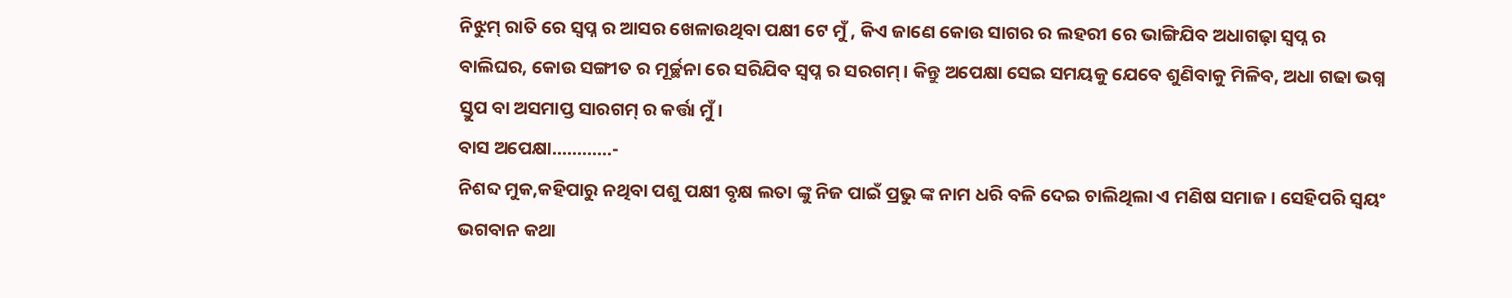ନିଝୁମ୍ ରାତି ରେ ସ୍ବପ୍ନ ର ଆସର ଖେଳାଉଥିବା ପକ୍ଷୀ ଟେ ମୁଁ , କିଏ ଜାଣେ କୋଉ ସାଗର ର ଲହରୀ ରେ ଭାଙ୍ଗିଯିବ ଅଧାଗଢ଼ା ସ୍ବପ୍ନ ର ବାଲିଘର, କୋଉ ସଙ୍ଗୀତ ର ମୂର୍ଚ୍ଛନା ରେ ସରିଯିବ ସ୍ବପ୍ନ ର ସରଗମ୍। କିନ୍ତୁ ଅପେକ୍ଷା ସେଇ ସମୟକୁ ଯେବେ ଶୁଣିବାକୁ ମିଳିବ, ଅଧା ଗଢା ଭଗ୍ନ ସ୍ତୁପ ବା ଅସମାପ୍ତ ସାରଗମ୍ ର କର୍ତ୍ତା ମୁଁ।
ବାସ ଅପେକ୍ଷା............-
ନିଶବ୍ଦ ମୁକ,କହିପାରୁ ନଥିବା ପଶୁ ପକ୍ଷୀ ବୃକ୍ଷ ଲତା ଙ୍କୁ ନିଜ ପାଇଁ ପ୍ରଭୁ ଙ୍କ ନାମ ଧରି ବଳି ଦେଇ ଚାଲିଥିଲା ଏ ମଣିଷ ସମାଜ । ସେହିପରି ସ୍ଵୟଂ ଭଗବାନ କଥା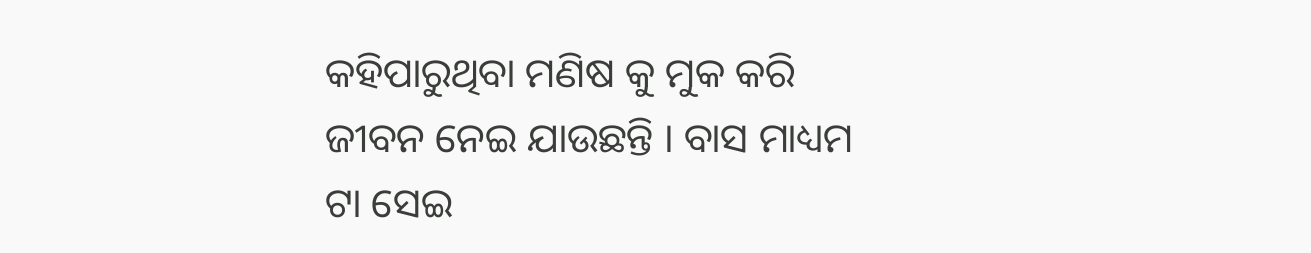କହିପାରୁଥିବା ମଣିଷ କୁ ମୁକ କରି ଜୀବନ ନେଇ ଯାଉଛନ୍ତି । ବାସ ମାଧ୍ୟମ ଟା ସେଇ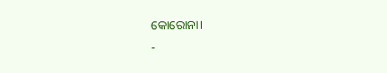କୋରୋନା।
-